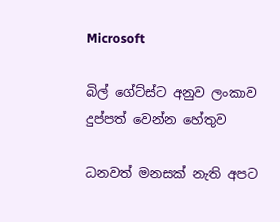Microsoft

බිල් ගේට්ස්ට අනුව ලංකාව දුප්පත් වෙන්න හේතුව

ධනවත් මනසක් නැති අපට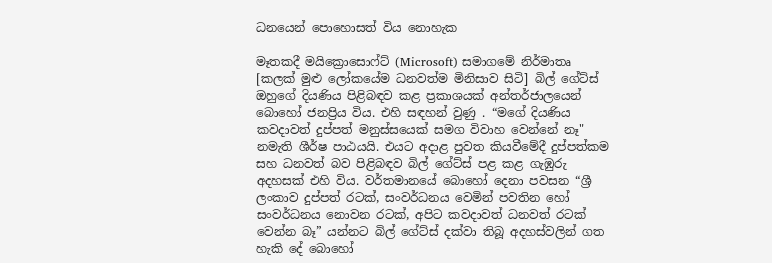ධනයෙන් පොහොසත් විය නොහැක

මෑතකදී මයික්‍රොසොෆ්ට් (Microsoft) සමාගමේ නිර්මාතෘ [කලක් මුළු ලෝකයේම ධනවත්ම මිනිසාව සිටි] බිල් ගේට්ස් ඔහුගේ දියණිය පිළිබඳව කළ ප්‍රකාශයක් අන්තර්ජාලයෙන් බොහෝ ජනප්‍රිය විය. එහි සඳහන් වුණු . “මගේ දියණිය කවදාවත් දුප්පත් මනුස්සයෙක් සමග විවාහ වෙන්නේ නෑ" නමැති ශීර්ෂ පාඨයයි. එයට අදාළ පුවත කියවීමේදී දුප්පත්කම සහ ධනවත් බව පිළිබඳව බිල් ගේට්ස් පළ කළ ගැඹුරු අදහසක් එහි විය. වර්තමානයේ බොහෝ දෙනා පවසන “ශ්‍රී ලංකාව දුප්පත් රටක්, සංවර්ධනය වෙමින් පවතින හෝ සංවර්ධනය නොවන රටක්, අපිට කවදාවත් ධනවත් රටක් වෙන්න බෑ” යන්නට බිල් ගේට්ස් දක්වා තිබූ අදහස්වලින් ගත හැකි දේ බොහෝ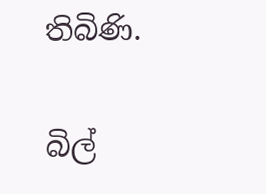තිබිණි.

බිල්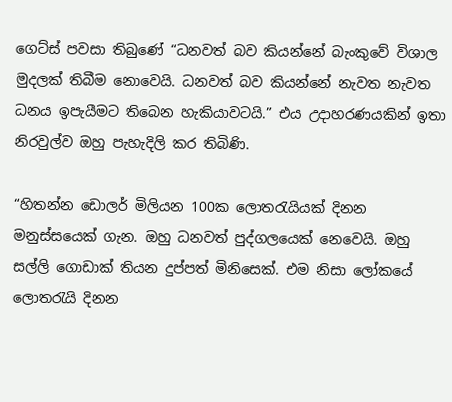ගෙට්ස් පවසා තිබුණේ “ධනවත් බව කියන්නේ බැංකුවේ විශාල මුදලක් තිබීම නොවෙයි. ධනවත් බව කියන්නේ නැවත නැවත ධනය ඉපැයීමට තිබෙන හැකියාවටයි.” එය උදාහරණයකින් ඉතා නිරවුල්ව ඔහු පැහැදිලි කර තිබිණි.

“හිතන්න ඩොලර් මිලියන 100ක ලොතරැයියක් දිනන මනුස්සයෙක් ගැන. ඔහු ධනවත් පුද්ගලයෙක් නෙවෙයි. ඔහු සල්ලි ගොඩාක් තියන දුප්පත් මිනිසෙක්. එම නිසා ලෝකයේ ලොතරැයි දිනන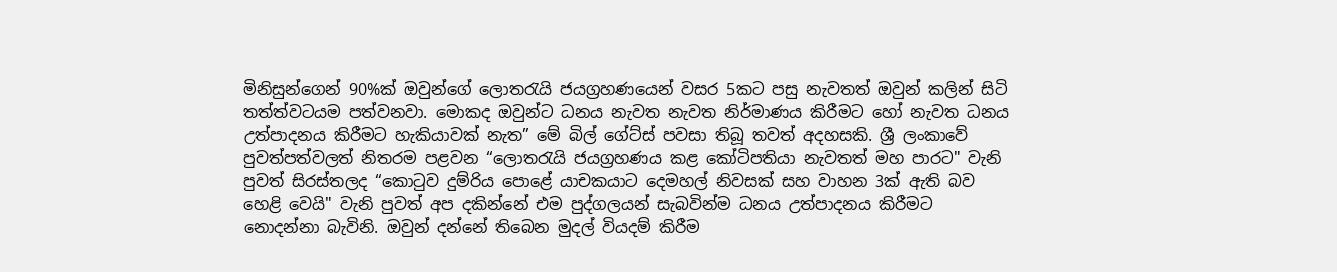මිනිසුන්ගෙන් 90%ක් ඔවුන්ගේ ලොතරැයි ජයග්‍රහණයෙන් වසර 5කට පසු නැවතත් ඔවුන් කලින් සිටි තත්ත්වටයම පත්වනවා. මොකද ඔවුන්ට ධනය නැවත නැවත නිර්මාණය කිරීමට හෝ නැවත ධනය උත්පාදනය කිරීමට හැකියාවක් නැත” මේ බිල් ගේට්ස් පවසා තිබූ තවත් අදහසකි. ශ්‍රී ලංකාවේ පුවත්පත්වලත් නිතරම පළවන “ලොතරැයි ජයග්‍රහණය කළ කෝටිපතියා නැවතත් මහ පාරට" වැනි පුවත් සිරස්තලද “කොටුව දුම්රිය පොළේ යාචකයාට දෙමහල් නිවසක් සහ වාහන 3ක් ඇති බව හෙළි වෙයි" වැනි පුවත් අප දකින්නේ එම පුද්ගලයන් සැබවින්ම ධනය උත්පාදනය කිරීමට නොදන්නා බැවිනි. ඔවුන් දන්නේ තිබෙන මුදල් වියදම් කිරීම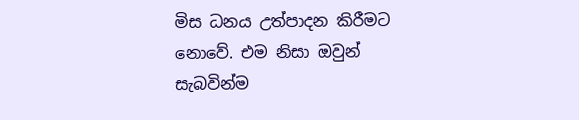මිස ධනය උත්පාදන කිරීමට නොවේ. එම නිසා ඔවුන් සැබවින්ම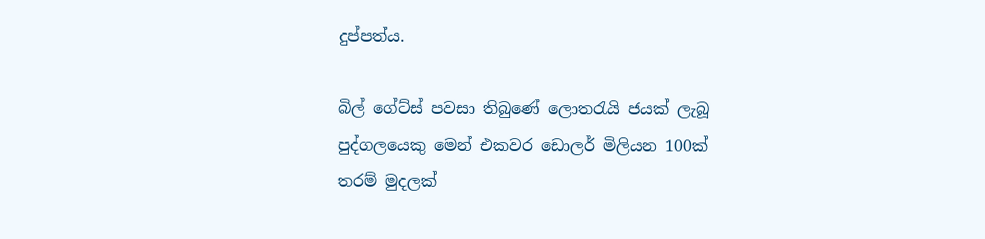දුප්පත්ය.

බිල් ගේට්ස් පවසා තිබුණේ ලොතරැයි ජයක් ලැබූ පුද්ගලයෙකු මෙන් එකවර ඩොලර් මිලියන 100ක් තරම් මුදලක්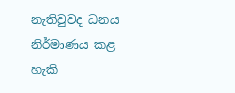නැතිවුවද ධනය නිර්මාණය කළ හැකි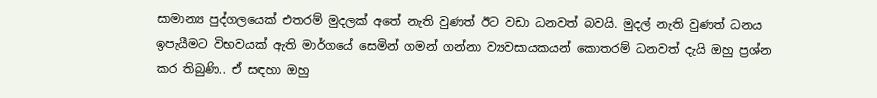සාමාන්‍ය පුද්ගලයෙක් එතරම් මුදලක් අතේ නැති වුණත් ඊට වඩා ධනවත් බවයි. මුදල් නැති වුණත් ධනය ඉපැයීමට විභවයක් ඇති මාර්ගයේ සෙමින් ගමන් ගන්නා ව්‍යවසායකයන් කොතරම් ධනවත් දැයි ඔහු ප්‍රශ්න කර තිබුණි.. ඒ සඳහා ඔහු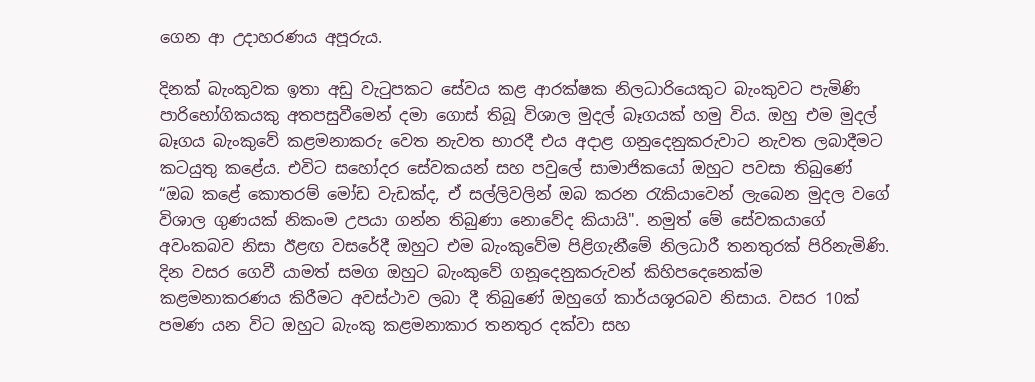ගෙන ආ උදාහරණය අපූරුය.

දිනක් බැංකුවක ඉතා අඩු වැටුපකට සේවය කළ ආරක්ෂක නිලධාරියෙකුට බැංකුවට පැමිණි පාරිභෝගිකයකු අතපසුවීමෙන් දමා ගොස් තිබූ විශාල මුදල් බෑගයක් හමු විය. ඔහු එම මුදල් බෑගය බැංකුවේ කළමනාකරු වෙත නැවත භාරදී එය අදාළ ගනුදෙනුකරුවාට නැවත ලබාදීමට කටයුතු කළේය. එවිට සහෝදර සේවකයන් සහ පවුලේ සාමාජිකයෝ ඔහුට පවසා තිබුණේ “ඔබ කළේ කොතරම් මෝඩ වැඩක්ද, ඒ සල්ලිවලින් ඔබ කරන රැකියාවෙන් ලැබෙන මුදල වගේ විශාල ගුණයක් නිකංම උපයා ගන්න තිබුණා නොවේද කියායි". නමුත් මේ සේවකයාගේ අවංකබව නිසා ඊළඟ වසරේදී ඔහුට එම බැංකුවේම පිළිගැනීමේ නිලධාරී තනතුරක් පිරිනැමිණි. දින වසර ගෙවී යාමත් සමග ඔහුට බැංකුවේ ගනූදෙනුකරුවන් කිහිපදෙනෙක්ම කළමනාකරණය කිරීමට අවස්ථාව ලබා දී තිබුණේ ඔහුගේ කාර්යශූරබව නිසාය. වසර 10ක් පමණ යන විට ඔහුට බැංකු කළමනාකාර තනතුර දක්වා සහ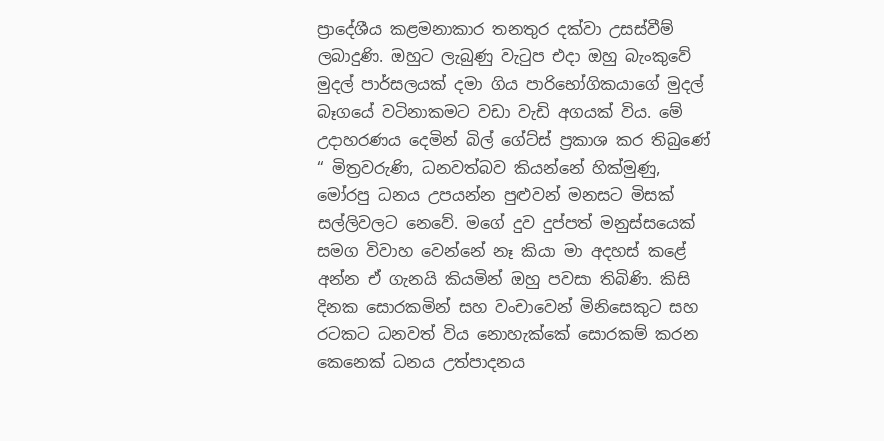ප්‍රාදේශීය කළමනාකාර තනතුර දක්වා උසස්වීම් ලබාදුණි. ඔහුට ලැබුණු වැටුප එදා ඔහු බැංකුවේ මුදල් පාර්සලයක් දමා ගිය පාරිභෝගිකයාගේ මුදල් බෑගයේ වටිනාකමට වඩා වැඩි අගයක් විය. මේ උදාහරණය දෙමින් බිල් ගේට්ස් ප්‍රකාශ කර තිබුණේ “ මිත්‍රවරුණි, ධනවත්බව කියන්නේ හික්මුණු, මෝරපු ධනය උපයන්න පුළුවන් මනසට මිසක් සල්ලිවලට නෙවේ. මගේ දුව දුප්පත් මනුස්සයෙක් සමග විවාහ වෙන්නේ නෑ කියා මා අදහස් කළේ අන්න ඒ ගැනයි කියමින් ඔහු පවසා තිබිණි. කිසි දිනක සොරකමින් සහ වංචාවෙන් මිනිසෙකුට සහ රටකට ධනවත් විය නොහැක්කේ සොරකම් කරන කෙනෙක් ධනය උත්පාදනය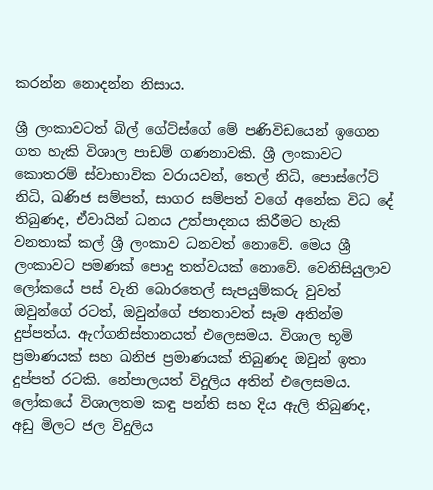කරන්න නොදන්න නිසාය.

ශ්‍රී ලංකාවටත් බිල් ගේට්ස්ගේ මේ පණිවිඩයෙන් ඉගෙන ගත හැකි විශාල පාඩම් ගණනාවකි. ශ්‍රී ලංකාවට කොතරම් ස්වාභාවික වරායවන්, තෙල් නිධි, පොස්ෆේට් නිධි, ඛණිජ සම්පත්, සාගර සම්පත් වගේ අනේක විධ දේ තිබුණද, ඒවායින් ධනය උත්පාදනය කිරීමට හැකි වනතාක් කල් ශ්‍රී ලංකාව ධනවත් නොවේ. මෙය ශ්‍රී ලංකාවට පමණක් පොදු තත්වයක් නොවේ. වෙනිසියුලාව ලෝකයේ පස් වැනි බොරතෙල් සැපයුම්කරු වුවත් ඔවුන්ගේ රටත්, ඔවුන්ගේ ජනතාවත් සෑම අතින්ම දුප්පත්ය. ඇෆ්ගනිස්තානයත් එලෙසමය. විශාල භූමි ප්‍රමාණයක් සහ ඛනිජ ප්‍රමාණයක් තිබුණද ඔවුන් ඉතා දුප්පත් රටකි. නේපාලයත් විදුලිය අතින් එලෙසමය. ලෝකයේ විශාලතම කඳු පන්ති සහ දිය ඇලි තිබුණද, අඩු මිලට ජල විදුලිය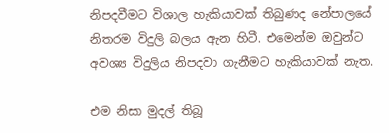නිපදවීමට විශාල හැකියාවක් තිබුණද නේපාලයේ නිතරම විදුලි බලය ඇන හිටී. එමෙන්ම ඔවුන්ට අවශ්‍ය විදුලිය නිපදවා ගැනීමට හැකියාවක් නැත.

එම නිසා මුදල් තිබූ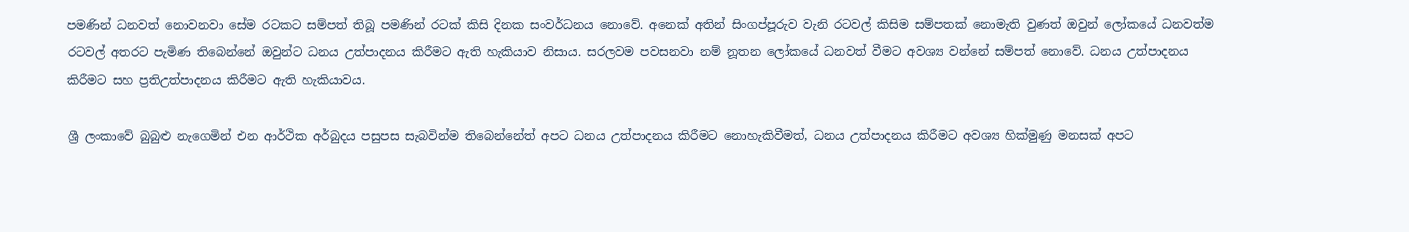පමණින් ධනවත් නොවනවා සේම රටකට සම්පත් තිබූ පමණින් රටක් කිසි දිනක සංවර්ධනය නොවේ. අනෙක් අතින් සිංගප්පූරුව වැනි රටවල් කිසිම සම්පතක් නොමැති වුණත් ඔවුන් ලෝකයේ ධනවත්ම රටවල් අතරට පැමිණ තිබෙන්නේ ඔවුන්ට ධනය උත්පාදනය කිරීමට ඇති හැකියාව නිසාය. සරලවම පවසනවා නම් නූතන ලෝකයේ ධනවත් වීමට අවශ්‍ය වන්නේ සම්පත් නොවේ. ධනය උත්පාදනය කිරීමට සහ ප්‍රතිඋත්පාදනය කිරීමට ඇති හැකියාවය.

ශ්‍රී ලංකාවේ බුබුළු නැගෙමින් එන ආර්ථික අර්බුදය පසුපස සැබවින්ම තිබෙන්නේත් අපට ධනය උත්පාදනය කිරීමට නොහැකිවීමත්, ධනය උත්පාදනය කිරීමට අවශ්‍ය හික්මුණු මනසක් අපට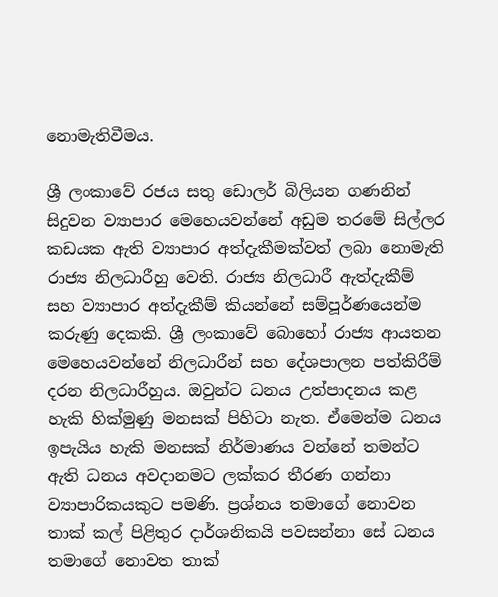නොමැතිවීමය.

ශ්‍රී ලංකාවේ රජය සතු ඩොලර් බිලියන ගණනින් සිදුවන ව්‍යාපාර මෙහෙයවන්නේ අඩුම තරමේ සිල්ලර කඩයක ඇති ව්‍යාපාර අත්දැකීමක්වත් ලබා නොමැති රාජ්‍ය නිලධාරීහු වෙති. රාජ්‍ය නිලධාරී ඇත්දැකීම් සහ ව්‍යාපාර අත්දැකීම් කියන්නේ සම්පූර්ණයෙන්ම කරුණු දෙකකි. ශ්‍රී ලංකාවේ බොහෝ රාජ්‍ය ආයතන මෙහෙයවන්නේ නිලධාරීන් සහ දේශපාලන පත්කිරීම් දරන නිලධාරීහුය. ඔවුන්ට ධනය උත්පාදනය කළ හැකි හික්මුණු මනසක් පිහිටා නැත. ඒමෙන්ම ධනය ඉපැයිය හැකි මනසක් නිර්මාණය වන්නේ තමන්ට ඇති ධනය අවදානමට ලක්කර තීරණ ගන්නා ව්‍යාපාරිකයකුට පමණි. ප්‍රශ්නය තමාගේ නොවන තාක් කල් පිළිතුර දාර්ශනිකයි පවසන්නා සේ ධනය තමාගේ නොවත තාක්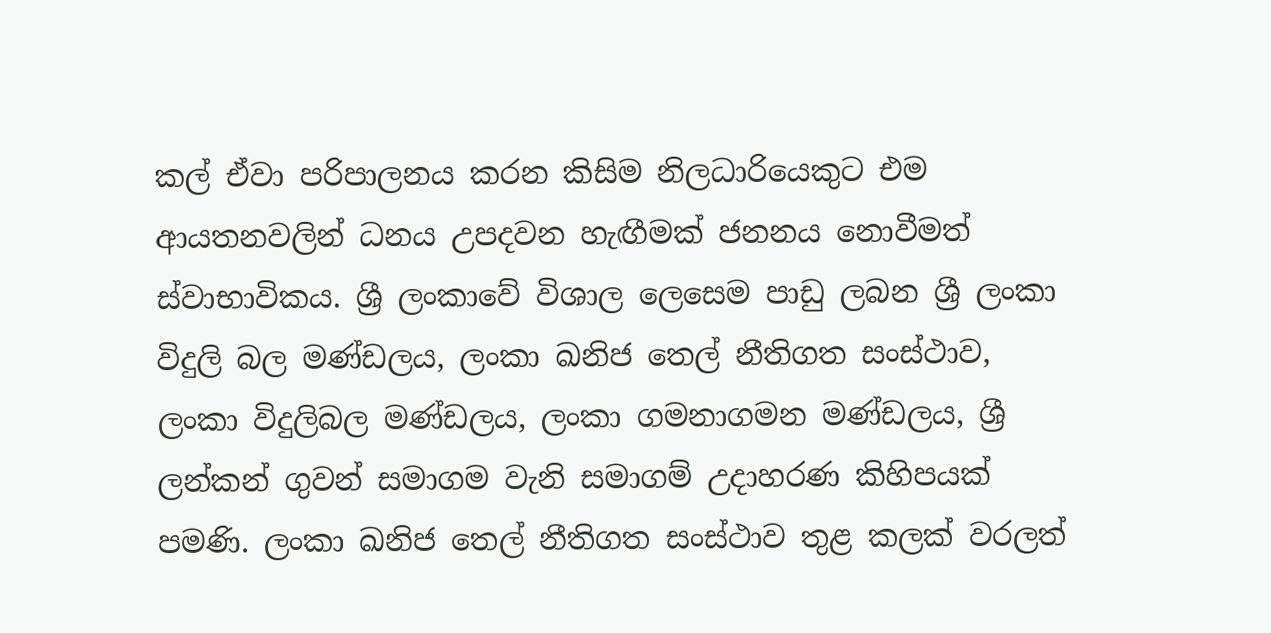කල් ඒවා පරිපාලනය කරන කිසිම නිලධාරියෙකුට එම ආයතනවලින් ධනය උපදවන හැඟීමක් ජනනය නොවීමත් ස්වාභාවිකය. ශ්‍රී ලංකාවේ විශාල ලෙසෙම පාඩු ලබන ශ්‍රී ලංකා විදුලි බල මණ්ඩලය, ලංකා ඛනිජ තෙල් නීතිගත සංස්ථාව, ලංකා විදුලිබල මණ්ඩලය, ලංකා ගමනාගමන මණ්ඩලය, ශ්‍රී ලන්කන් ගුවන් සමාගම වැනි සමාගම් උදාහරණ කිහිපයක් පමණි. ලංකා ඛනිජ තෙල් නීතිගත සංස්ථාව තුළ කලක් වරලත්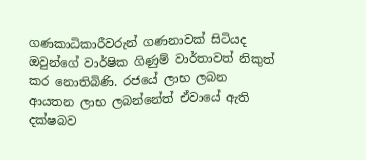ගණකාධිකාරීවරුන් ගණනාවක් සිටියද ඔවුන්ගේ වාර්ෂික ගිණුම් වාර්තාවත් නිකුත් කර නොතිබිණි. රජයේ ලාභ ලබන ආයතන ලාභ ලබන්නේත් ඒවායේ ඇති දක්ෂබව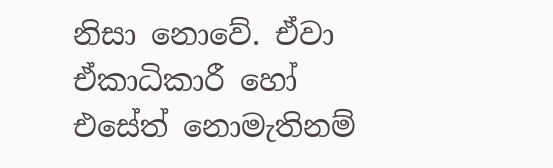නිසා නොවේ. ඒවා ඒකාධිකාරී හෝ එසේත් නොමැතිනම්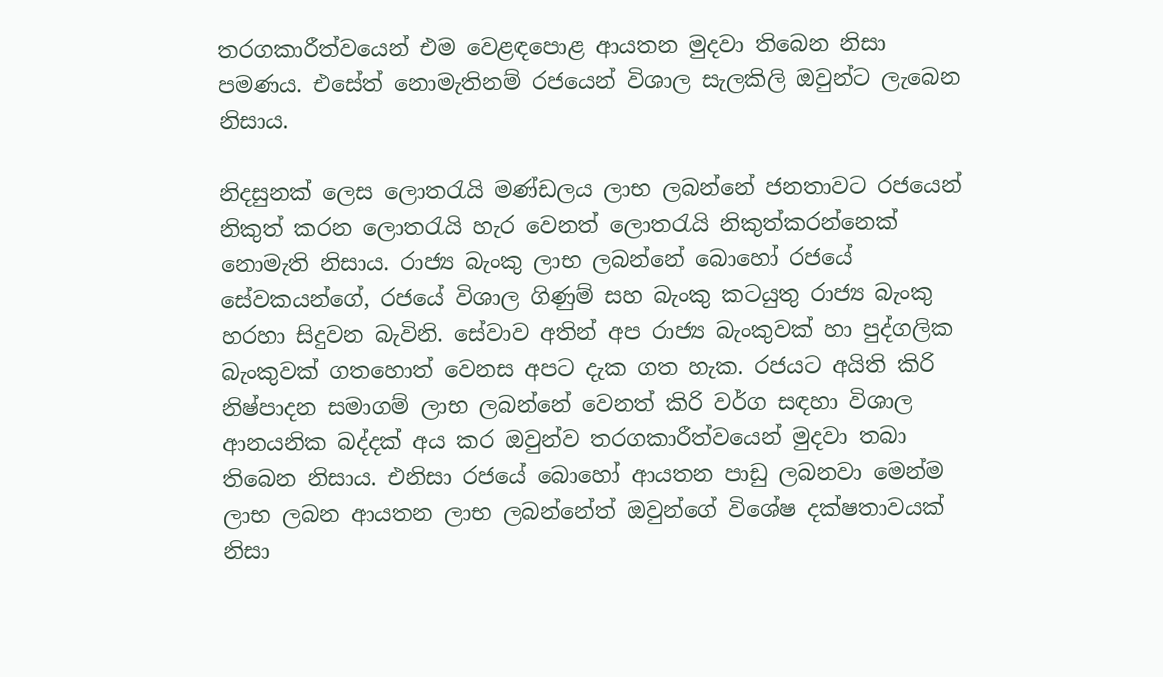තරගකාරීත්වයෙන් එම වෙළඳපොළ ආයතන මුදවා තිබෙන නිසා පමණය. එසේත් නොමැතිනම් රජයෙන් විශාල සැලකිලි ඔවුන්ට ලැබෙන නිසාය.

නිදසුනක් ලෙස ලොතරැයි මණ්ඩලය ලාභ ලබන්නේ ජනතාවට රජයෙන් නිකුත් කරන ලොතරැයි හැර වෙනත් ලොතරැයි නිකුත්කරන්නෙක් නොමැති නිසාය. රාජ්‍ය බැංකු ලාභ ලබන්නේ බොහෝ රජයේ සේවකයන්ගේ, රජයේ විශාල ගිණුම් සහ බැංකු කටයුතු රාජ්‍ය බැංකු හරහා සිදුවන බැවිනි. සේවාව අතින් අප රාජ්‍ය බැංකුවක් හා පුද්ගලික බැංකුවක් ගතහොත් වෙනස අපට දැක ගත හැක. රජයට අයිති කිරි නිෂ්පාදන සමාගම් ලාභ ලබන්නේ වෙනත් කිරි වර්ග සඳහා විශාල ආනයනික බද්දක් අය කර ඔවුන්ව තරගකාරීත්වයෙන් මුදවා තබා තිබෙන නිසාය. එනිසා රජයේ බොහෝ ආයතන පාඩු ලබනවා මෙන්ම ලාභ ලබන ආයතන ලාභ ලබන්නේත් ඔවුන්ගේ විශේෂ දක්ෂතාවයක් නිසා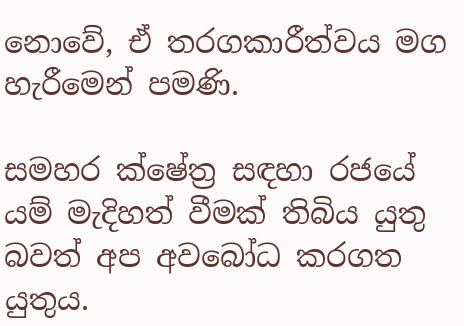නොවේ, ඒ තරගකාරීත්වය මග හැරීමෙන් පමණි.

සමහර ක්ෂේත්‍ර සඳහා රජයේ යම් මැදිහත් වීමක් තිබිය යුතු බවත් අප අවබෝධ කරගත යුතුය.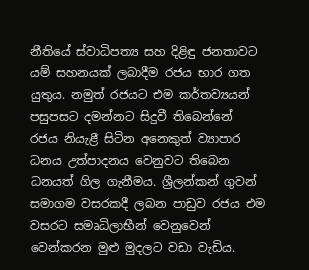නීතියේ ස්වාධිපත්‍ය සහ දිළිඳු ජනතාවට යම් සහනයක් ලබාදීම රජය භාර ගත යුතුය. නමුත් රජයට එම කර්තව්‍යයන් පසුපසට දමන්නට සිදුවී තිබෙන්නේ රජය නියැළී සිටින අනෙකුත් ව්‍යාපාර ධනය උත්පාදනය වෙනුවට තිබෙන ධනයත් ගිල ගැනීමය. ශ්‍රීලන්කන් ගුවන් සමාගම වසරකදී ලබන පාඩුව රජය එම වසරට සමෘධිලාභීන් වෙනුවෙන් වෙන්කරන මුළු මුදලට වඩා වැඩිය.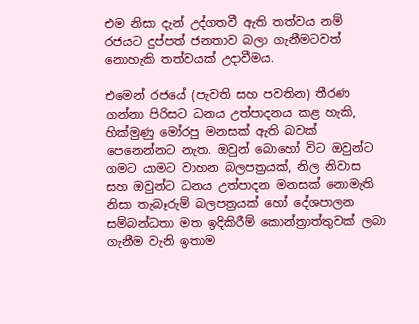එම නිසා දැන් උද්ගතවී ඇති තත්වය නම් රජයට දුප්පත් ජනතාව බලා ගැනීමටවත් නොහැකි තත්වයක් උදාවීමය.

එමෙන් රජයේ (පැවති සහ පවතින) තීරණ ගන්නා පිරිසට ධනය උත්පාදනය කළ හැකි, හික්මුණු මෝරපු මනසක් ඇති බවක් පෙනෙන්නට නැත. ඔවුන් බොහෝ විට ඔවුන්ට ගමට යාමට වාහන බලපත්‍රයක්, නිල නිවාස සහ ඔවුන්ට ධනය උත්පාදන මනසක් නොමැති නිසා තැබෑරුම් බලපත්‍රයක් හෝ දේශපාලන සම්බන්ධතා මත ඉදිකිරීම් කොන්ත්‍රාත්තුවක් ලබා ගැනීම වැනි ඉතාම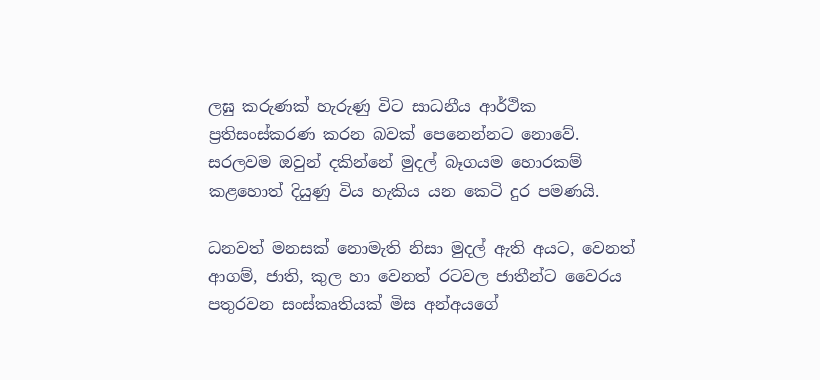ලඝු කරුණක් හැරුණු විට සාධනීය ආර්ථික ප්‍රතිසංස්කරණ කරන බවක් පෙනෙන්නට නොවේ. සරලවම ඔවුන් දකින්නේ මුදල් බෑගයම හොරකම් කළහොත් දියුණු විය හැකිය යන කෙටි දුර පමණයි.

ධනවත් මනසක් නොමැති නිසා මුදල් ඇති අයට, වෙනත් ආගම්, ජාති, කුල හා වෙනත් රටවල ජාතීන්ට වෛරය පතුරවන සංස්කෘතියක් මිස අන්අයගේ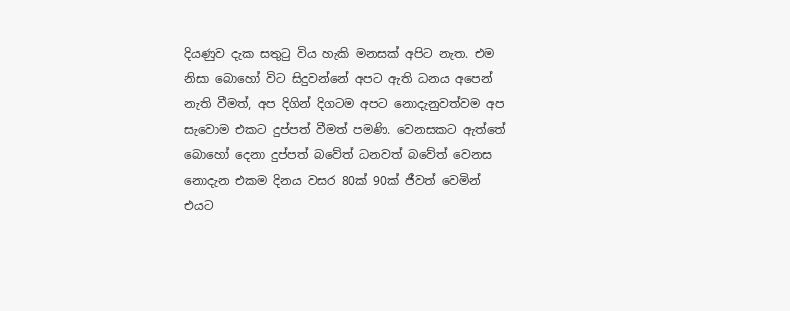දියණුව දැක සතුටු විය හැකි මනසක් අපිට නැත. එම නිසා බොහෝ විට සිදුවන්නේ අපට ඇති ධනය අපෙන් නැති වීමත්, අප දිගින් දිගටම අපට නොදැනුවත්වම අප සැවොම එකට දුප්පත් වීමත් පමණි. වෙනසකට ඇත්තේ බොහෝ දෙනා දුප්පත් බවේත් ධනවත් බවේත් වෙනස නොදැන එකම දිනය වසර 80ක් 90ක් ජීවත් වෙමින් එයට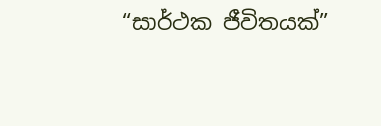“සාර්ථක ජීවිතයක්”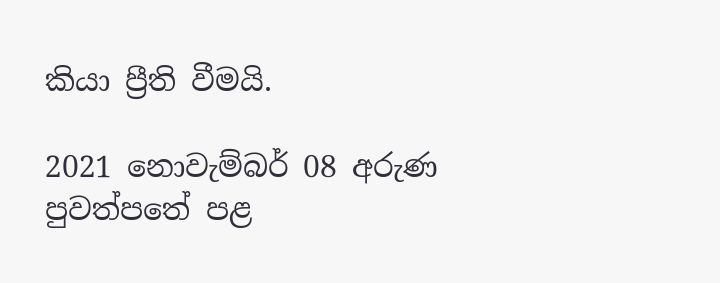කියා ප්‍රීති වීමයි.

2021 නොවැම්බර් 08 අරුණ පුවත්පතේ පළ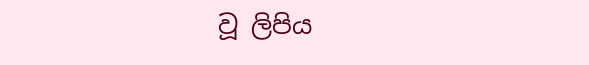වූ ලිපිය